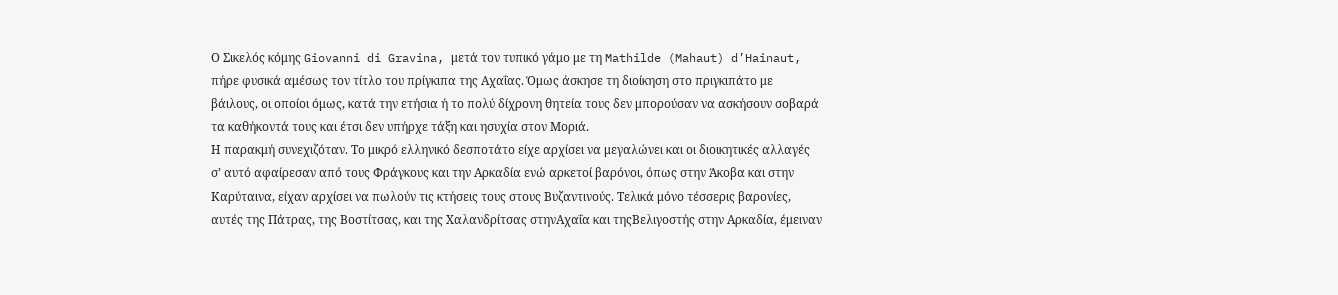Ο Σικελός κόμης Giovanni di Gravina, μετά τον τυπικό γάμο με τη Mathilde (Mahaut) d’Hainaut, πήρε φυσικά αμέσως τον τίτλο του πρίγκιπα της Αχαΐας. Όμως άσκησε τη διοίκηση στο πριγκιπάτο με βάιλους, οι οποίοι όμως, κατά την ετήσια ή το πολύ δίχρονη θητεία τους δεν μπορούσαν να ασκήσουν σοβαρά τα καθήκοντά τους και έτσι δεν υπήρχε τάξη και ησυχία στον Μοριά.
Η παρακμή συνεχιζόταν. Το μικρό ελληνικό δεσποτάτο είχε αρχίσει να μεγαλώνει και οι διοικητικές αλλαγές σ’ αυτό αφαίρεσαν από τους Φράγκους και την Αρκαδία ενώ αρκετοί βαρόνοι, όπως στην Άκοβα και στην Καρύταινα, είχαν αρχίσει να πωλούν τις κτήσεις τους στους Βυζαντινούς. Τελικά μόνο τέσσερις βαρονίες, αυτές της Πάτρας, της Βοστίτσας, και της Χαλανδρίτσας στηνΑχαΐα και τηςΒελιγοστής στην Αρκαδία, έμειναν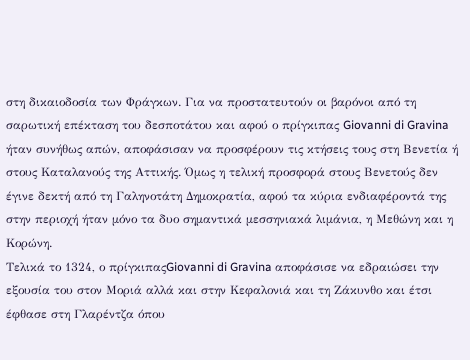στη δικαιοδοσία των Φράγκων. Για να προστατευτούν οι βαρόνοι από τη σαρωτική επέκταση του δεσποτάτου και αφού ο πρίγκιπας Giovanni di Gravina ήταν συνήθως απών, αποφάσισαν να προσφέρουν τις κτήσεις τους στη Βενετία ή στους Καταλανούς της Αττικής. Όμως η τελική προσφορά στους Βενετούς δεν έγινε δεκτή από τη Γαληνοτάτη Δημοκρατία, αφού τα κύρια ενδιαφέροντά της στην περιοχή ήταν μόνο τα δυο σημαντικά μεσσηνιακά λιμάνια, η Μεθώνη και η Κορώνη.
Τελικά το 1324, ο πρίγκιπαςGiovanni di Gravina αποφάσισε να εδραιώσει την εξουσία του στον Μοριά αλλά και στην Κεφαλονιά και τη Ζάκυνθο και έτσι έφθασε στη Γλαρέντζα όπου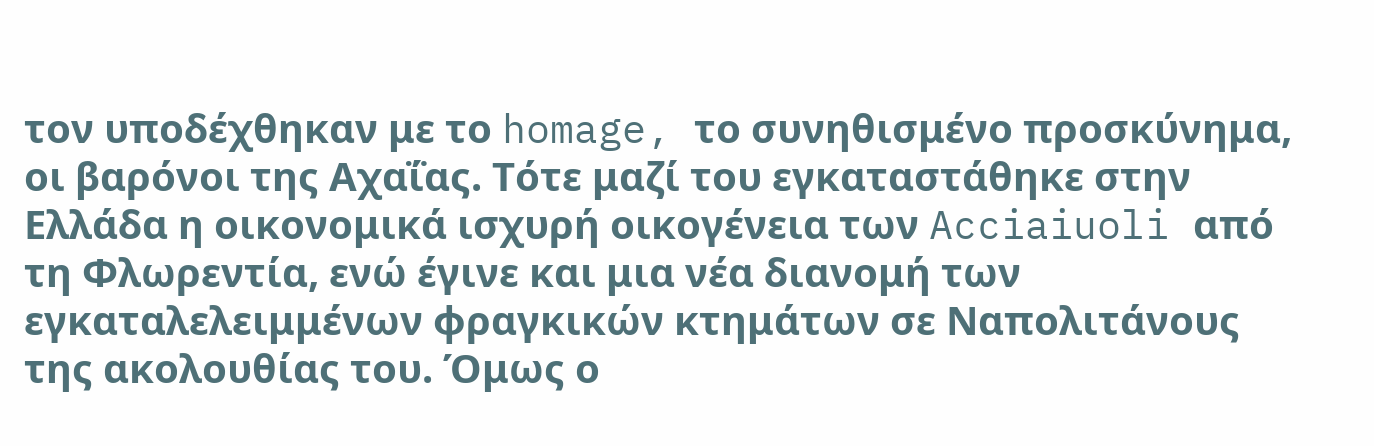τον υποδέχθηκαν με το homage, το συνηθισμένο προσκύνημα, οι βαρόνοι της Αχαΐας. Τότε μαζί του εγκαταστάθηκε στην Ελλάδα η οικονομικά ισχυρή οικογένεια των Acciaiuoli από τη Φλωρεντία, ενώ έγινε και μια νέα διανομή των εγκαταλελειμμένων φραγκικών κτημάτων σε Ναπολιτάνους της ακολουθίας του. Όμως ο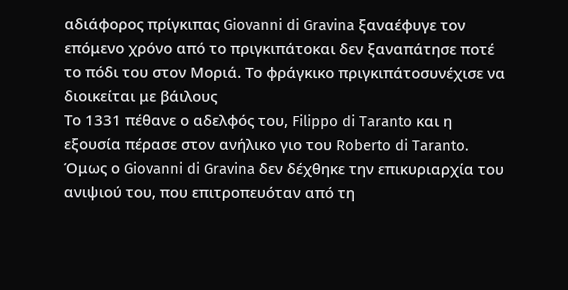αδιάφορος πρίγκιπας Giovanni di Gravina ξαναέφυγε τον επόμενο χρόνο από το πριγκιπάτοκαι δεν ξαναπάτησε ποτέ το πόδι του στον Μοριά. Το φράγκικο πριγκιπάτοσυνέχισε να διοικείται με βάιλους
Το 1331 πέθανε ο αδελφός του, Filippo di Taranto και η εξουσία πέρασε στον ανήλικο γιο του Roberto di Taranto. Όμως ο Giovanni di Gravina δεν δέχθηκε την επικυριαρχία του ανιψιού του, που επιτροπευόταν από τη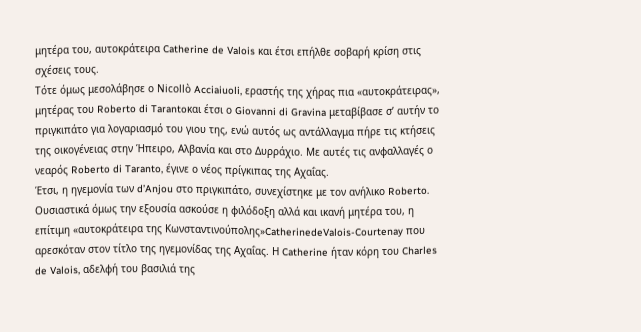μητέρα του, αυτοκράτειρα Catherine de Valois και έτσι επήλθε σοβαρή κρίση στις σχέσεις τους.
Τότε όμως μεσολάβησε ο Nicollò Acciaiuoli, εραστής της χήρας πια «αυτοκράτειρας», μητέρας του Roberto di Tarantoκαι έτσι ο Giovanni di Gravina μεταβίβασε σ’ αυτήν το πριγκιπάτο για λογαριασμό του γιου της, ενώ αυτός ως αντάλλαγμα πήρε τις κτήσεις της οικογένειας στην Ήπειρο, Αλβανία και στο Δυρράχιο. Με αυτές τις ανφαλλαγές ο νεαρός Roberto di Taranto, έγινε ο νέος πρίγκιπας της Αχαΐας.
Έτσι, η ηγεμονία των d’Anjou στο πριγκιπάτο, συνεχίστηκε με τον ανήλικο Roberto. Ουσιαστικά όμως την εξουσία ασκούσε η φιλόδοξη αλλά και ικανή μητέρα του, η επίτιμη «αυτοκράτειρα της Κωνσταντινούπολης»CatherinedeValois-Courtenay που αρεσκόταν στον τίτλο της ηγεμονίδας της Αχαΐας. Η Catherine ήταν κόρη του Charles de Valois, αδελφή του βασιλιά της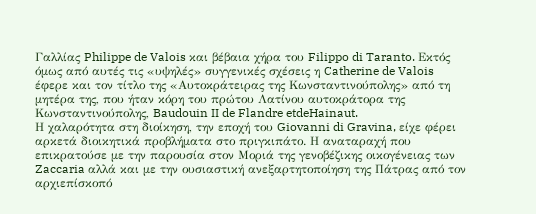Γαλλίας Philippe de Valois και βέβαια χήρα του Filippo di Taranto. Εκτός όμως από αυτές τις «υψηλές» συγγενικές σχέσεις η Catherine de Valois έφερε και τον τίτλο της «Αυτοκράτειρας της Κωνσταντινούπολης» από τη μητέρα της, που ήταν κόρη του πρώτου Λατίνου αυτοκράτορα της Κωνσταντινούπολης, Baudouin II de Flandre etdeHainaut.
Η χαλαρότητα στη διοίκηση, την εποχή του Giovanni di Gravina, είχε φέρει αρκετά διοικητικά προβλήματα στο πριγκιπάτο. Η αναταραχή που επικρατούσε με την παρουσία στον Μοριά της γενοβέζικης οικογένειας των Zaccaria αλλά και με την ουσιαστική ανεξαρτητοποίηση της Πάτρας από τον αρχιεπίσκοπό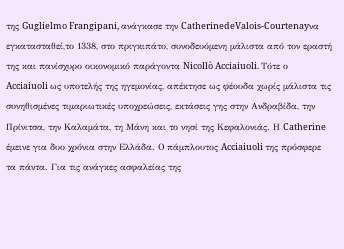της Guglielmo Frangipani, ανάγκασε την CatherinedeValois-Courtenayνα εγκατασταθεί,το 1338, στο πριγκιπάτο, συνοδευόμενη μάλιστα από τον εραστή της και πανίσχυρο οικονομικό παράγοντα Nicollò Acciaiuoli. Τότε ο Acciaiuoli ως υποτελής της ηγεμονίας, απέκτησε ως φέουδα χωρίς μάλιστα τις συνηθισμένες τιμαριωτικές υποχρεώσεις, εκτάσεις γης στην Ανδραβίδα, την Πρίνιτσα, την Καλαμάτα, τη Μάνη και το νησί της Κεφαλονιάς. Η Catherine έμεινε για δυο χρόνια στην Ελλάδα. Ο πάμπλουτος Acciaiuoli της πρόσφερε τα πάντα. Για τις ανάγκες ασφαλείας της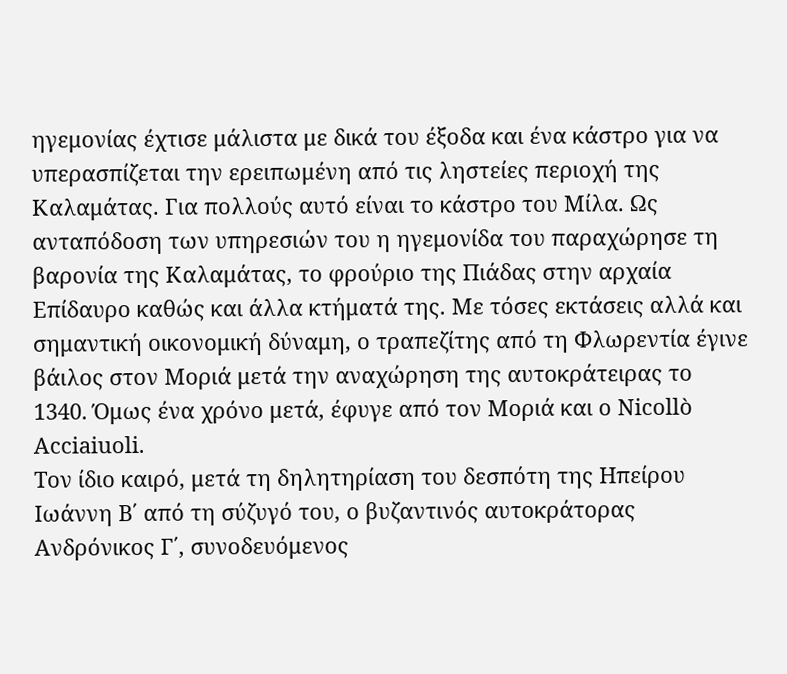ηγεμονίας έχτισε μάλιστα με δικά του έξοδα και ένα κάστρο για να υπερασπίζεται την ερειπωμένη από τις ληστείες περιοχή της Καλαμάτας. Για πολλούς αυτό είναι το κάστρο του Μίλα. Ως ανταπόδοση των υπηρεσιών του η ηγεμονίδα του παραχώρησε τη βαρονία της Καλαμάτας, το φρούριο της Πιάδας στην αρχαία Επίδαυρο καθώς και άλλα κτήματά της. Με τόσες εκτάσεις αλλά και σημαντική οικονομική δύναμη, ο τραπεζίτης από τη Φλωρεντία έγινε βάιλος στον Μοριά μετά την αναχώρηση της αυτοκράτειρας το 1340. Όμως ένα χρόνο μετά, έφυγε από τον Μοριά και ο Nicollò Acciaiuoli.
Τον ίδιο καιρό, μετά τη δηλητηρίαση του δεσπότη της Ηπείρου Ιωάννη Β΄ από τη σύζυγό του, ο βυζαντινός αυτοκράτορας Ανδρόνικος Γ΄, συνοδευόμενος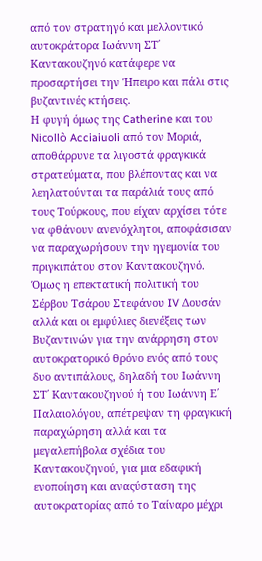από τον στρατηγό και μελλοντικό αυτοκράτορα Ιωάννη ΣΤ΄ Καντακουζηνό κατάφερε να προσαρτήσει την Ήπειρο και πάλι στις βυζαντινές κτήσεις.
Η φυγή όμως της Catherine και του Nicollò Acciaiuoli από τον Μοριά, αποθάρρυνε τα λιγοστά φραγκικά στρατεύματα, που βλέποντας και να λεηλατούνται τα παράλιά τους από τους Τούρκους, που είχαν αρχίσει τότε να φθάνουν ανενόχλητοι, αποφάσισαν να παραχωρήσουν την ηγεμονία του πριγκιπάτου στον Καντακουζηνό. Όμως η επεκτατική πολιτική του Σέρβου Τσάρου Στεφάνου IV Δουσάν αλλά και οι εμφύλιες διενέξεις των Βυζαντινών για την ανάρρηση στον αυτοκρατορικό θρόνο ενός από τους δυο αντιπάλους, δηλαδή του Ιωάννη ΣΤ΄ Καντακουζηνού ή του Ιωάννη Ε΄ Παλαιολόγου, απέτρεψαν τη φραγκική παραχώρηση αλλά και τα μεγαλεπήβολα σχέδια του Καντακουζηνού, για μια εδαφική ενοποίηση και αναςύσταση της αυτοκρατορίας από το Ταίναρο μέχρι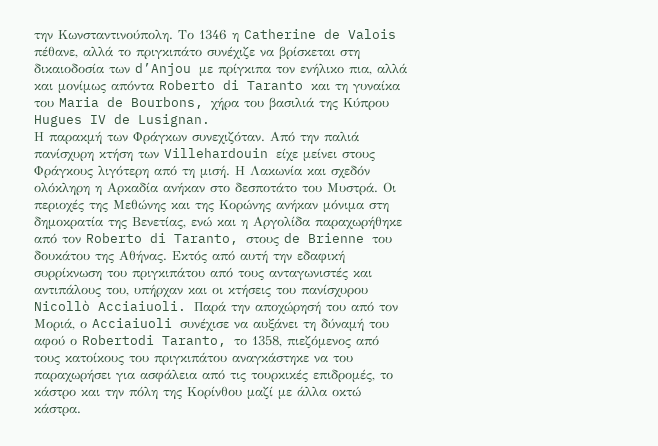την Κωνσταντινούπολη. Το 1346 η Catherine de Valois πέθανε, αλλά το πριγκιπάτο συνέχιζε να βρίσκεται στη δικαιοδοσία των d’Anjou με πρίγκιπα τον ενήλικο πια, αλλά και μονίμως απόντα Roberto di Taranto και τη γυναίκα του Maria de Bourbons, χήρα του βασιλιά της Κύπρου Hugues IV de Lusignan.
Η παρακμή των Φράγκων συνεχιζόταν. Από την παλιά πανίσχυρη κτήση των Villehardouin είχε μείνει στους Φράγκους λιγότερη από τη μισή. Η Λακωνία και σχεδόν ολόκληρη η Αρκαδία ανήκαν στο δεσποτάτο του Μυστρά. Οι περιοχές της Μεθώνης και της Κορώνης ανήκαν μόνιμα στη δημοκρατία της Βενετίας, ενώ και η Αργολίδα παραχωρήθηκε από τον Roberto di Taranto, στους de Brienne του δουκάτου της Αθήνας. Εκτός από αυτή την εδαφική συρρίκνωση του πριγκιπάτου από τους ανταγωνιστές και αντιπάλους του, υπήρχαν και οι κτήσεις του πανίσχυρου Nicollò Acciaiuoli. Παρά την αποχώρησή του από τον Μοριά, ο Acciaiuoli συνέχισε να αυξάνει τη δύναμή του αφού ο Robertodi Taranto, το 1358, πιεζόμενος από τους κατοίκους του πριγκιπάτου αναγκάστηκε να του παραχωρήσει για ασφάλεια από τις τουρκικές επιδρομές, το κάστρο και την πόλη της Κορίνθου μαζί με άλλα οκτώ κάστρα.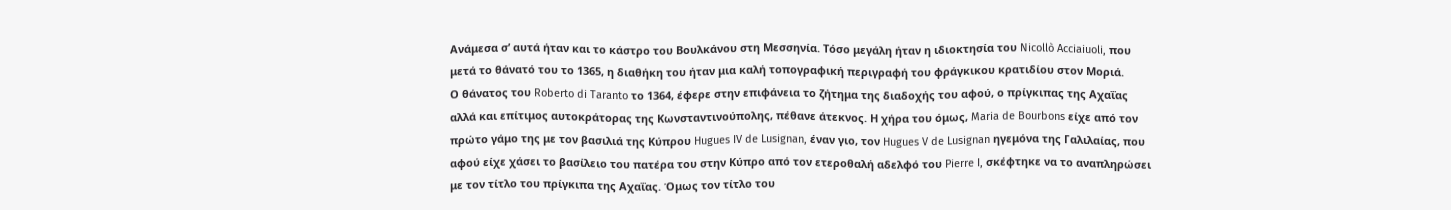Ανάμεσα σ’ αυτά ήταν και το κάστρο του Βουλκάνου στη Μεσσηνία. Τόσο μεγάλη ήταν η ιδιοκτησία του Nicollò Acciaiuoli, που μετά το θάνατό του το 1365, η διαθήκη του ήταν μια καλή τοπογραφική περιγραφή του φράγκικου κρατιδίου στον Μοριά.
Ο θάνατος του Roberto di Taranto το 1364, έφερε στην επιφάνεια το ζήτημα της διαδοχής του αφού, ο πρίγκιπας της Αχαΐας αλλά και επίτιμος αυτοκράτορας της Κωνσταντινούπολης, πέθανε άτεκνος. Η χήρα του όμως, Maria de Bourbons είχε από τον πρώτο γάμο της με τον βασιλιά της Κύπρου Hugues IV de Lusignan, έναν γιο, τον Hugues V de Lusignan ηγεμόνα της Γαλιλαίας, που αφού είχε χάσει το βασίλειο του πατέρα του στην Κύπρο από τον ετεροθαλή αδελφό του Pierre I, σκέφτηκε να το αναπληρώσει με τον τίτλο του πρίγκιπα της Αχαΐας. Όμως τον τίτλο του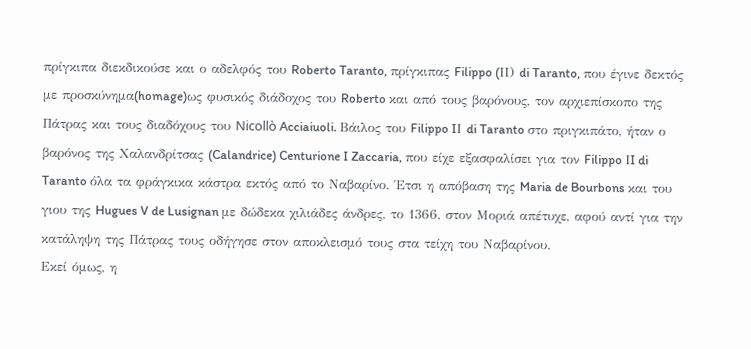πρίγκιπα διεκδικούσε και ο αδελφός του Roberto Taranto, πρίγκιπας Filippo (IΙ) di Taranto, που έγινε δεκτός με προσκύνημα(homage)ως φυσικός διάδοχος του Roberto και από τους βαρόνους, τον αρχιεπίσκοπο της Πάτρας και τους διαδόχους του Nicollò Acciaiuoli. Βάιλος του Filippo IΙ di Taranto στο πριγκιπάτο, ήταν ο βαρόνος της Χαλανδρίτσας (Calandrice) Centurione I Zaccaria, που είχε εξασφαλίσει για τον Filippo ΙI di Taranto όλα τα φράγκικα κάστρα εκτός από το Ναβαρίνο. Έτσι η απόβαση της Maria de Bourbons και του γιου της Hugues V de Lusignan με δώδεκα χιλιάδες άνδρες, το 1366, στον Μοριά απέτυχε, αφού αντί για την κατάληψη της Πάτρας τους οδήγησε στον αποκλεισμό τους στα τείχη του Ναβαρίνου.
Εκεί όμως, η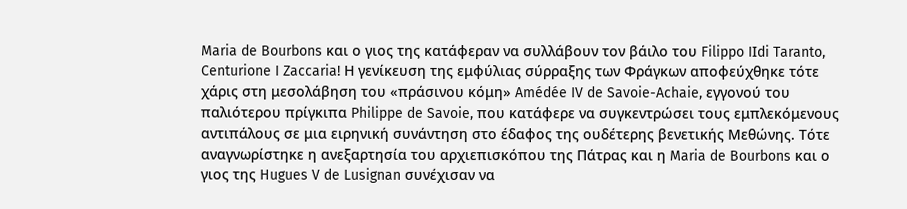Maria de Bourbons και ο γιος της κατάφεραν να συλλάβουν τον βάιλο του Filippo IΙdi Taranto, Centurione I Zaccaria! Η γενίκευση της εμφύλιας σύρραξης των Φράγκων αποφεύχθηκε τότε χάρις στη μεσολάβηση του «πράσινου κόμη» Amédée IV de Savoie-Achaie, εγγονού του παλιότερου πρίγκιπα Philippe de Savoie, που κατάφερε να συγκεντρώσει τους εμπλεκόμενους αντιπάλους σε μια ειρηνική συνάντηση στο έδαφος της ουδέτερης βενετικής Μεθώνης. Τότε αναγνωρίστηκε η ανεξαρτησία του αρχιεπισκόπου της Πάτρας και η Maria de Bourbons και ο γιος της Hugues V de Lusignan συνέχισαν να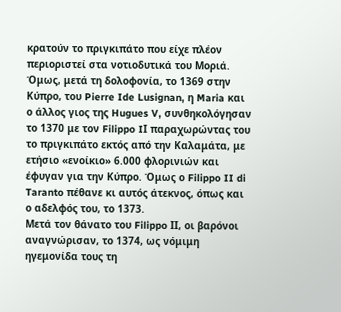κρατούν το πριγκιπάτο που είχε πλέον περιοριστεί στα νοτιοδυτικά του Μοριά. Όμως, μετά τη δολοφονία, το 1369 στην Κύπρο, του Pierre Ide Lusignan, η Maria και ο άλλος γιος της Hugues V, συνθηκολόγησαν το 1370 με τον Filippo IΙ παραχωρώντας του το πριγκιπάτο εκτός από την Καλαμάτα, με ετήσιο «ενοίκιο» 6.000 φλορινιών και έφυγαν για την Κύπρο. Όμως ο Filippo II di Taranto πέθανε κι αυτός άτεκνος, όπως και ο αδελφός του, το 1373.
Μετά τον θάνατο του Filippo ΙI, οι βαρόνοι αναγνώρισαν, το 1374, ως νόμιμη ηγεμονίδα τους τη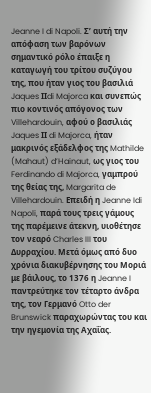Jeanne I di Napoli. Σ’ αυτή την απόφαση των βαρόνων σημαντικό ρόλο έπαιξε η καταγωγή του τρίτου συζύγου της, που ήταν γιος του βασιλιά Jaques ΙΙdi Majorca και συνεπώς πιο κοντινός απόγονος των Villehardouin, αφού ο βασιλιάς Jaques ΙΙ di Majorca, ήταν μακρινός εξάδελφος της Mathilde (Mahaut) d’Hainaut, ως γιος του Ferdinando di Majorca, γαμπρού της θείας της, Margarita de Villehardouin. Επειδή η Jeanne Idi Napoli, παρά τους τρεις γάμους της παρέμεινε άτεκνη, υιοθέτησε τον νεαρό Charles III του Δυρραχίου. Μετά όμως από δυο χρόνια διακυβέρνησης του Μοριά με βάιλους, το 1376 η Jeanne I παντρεύτηκε τον τέταρτο άνδρα της, τον Γερμανό Otto der Brunswick παραχωρώντας του και την ηγεμονία της Αχαΐας.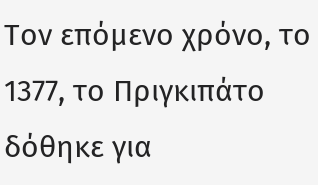Τον επόμενο χρόνο, το 1377, το Πριγκιπάτο δόθηκε για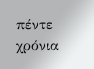πέντε χρόνια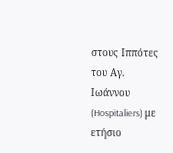στους Ιππότες του Αγ. Ιωάννου (Hospitaliers) με ετήσιο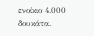ενοίκιο 4.000 δουκάτα.